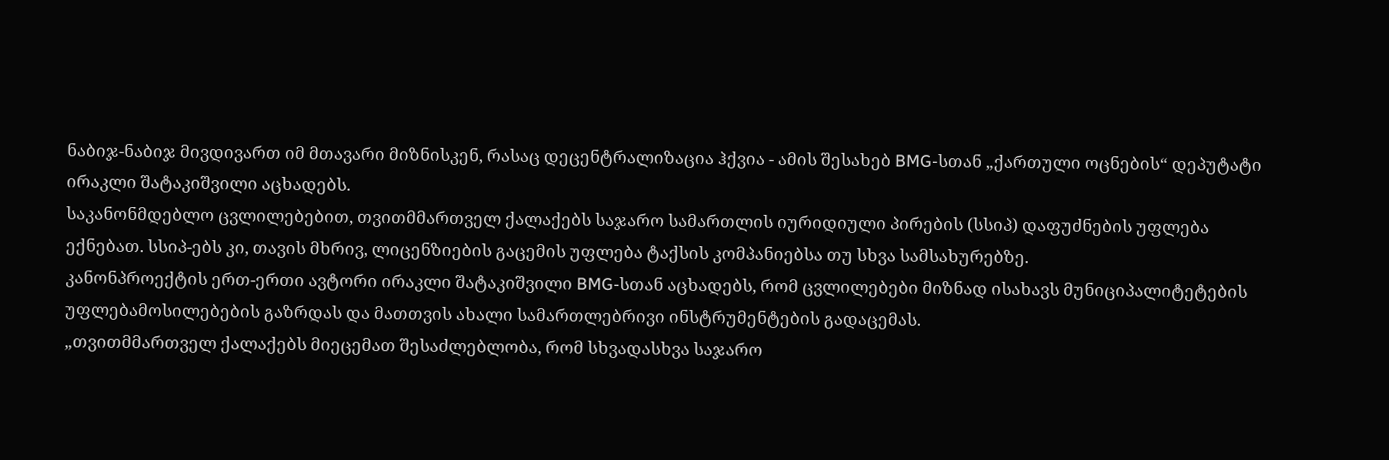ნაბიჯ-ნაბიჯ მივდივართ იმ მთავარი მიზნისკენ, რასაც დეცენტრალიზაცია ჰქვია - ამის შესახებ BMG-სთან „ქართული ოცნების“ დეპუტატი ირაკლი შატაკიშვილი აცხადებს.
საკანონმდებლო ცვლილებებით, თვითმმართველ ქალაქებს საჯარო სამართლის იურიდიული პირების (სსიპ) დაფუძნების უფლება ექნებათ. სსიპ-ებს კი, თავის მხრივ, ლიცენზიების გაცემის უფლება ტაქსის კომპანიებსა თუ სხვა სამსახურებზე.
კანონპროექტის ერთ-ერთი ავტორი ირაკლი შატაკიშვილი BMG-სთან აცხადებს, რომ ცვლილებები მიზნად ისახავს მუნიციპალიტეტების უფლებამოსილებების გაზრდას და მათთვის ახალი სამართლებრივი ინსტრუმენტების გადაცემას.
„თვითმმართველ ქალაქებს მიეცემათ შესაძლებლობა, რომ სხვადასხვა საჯარო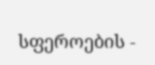სფეროების -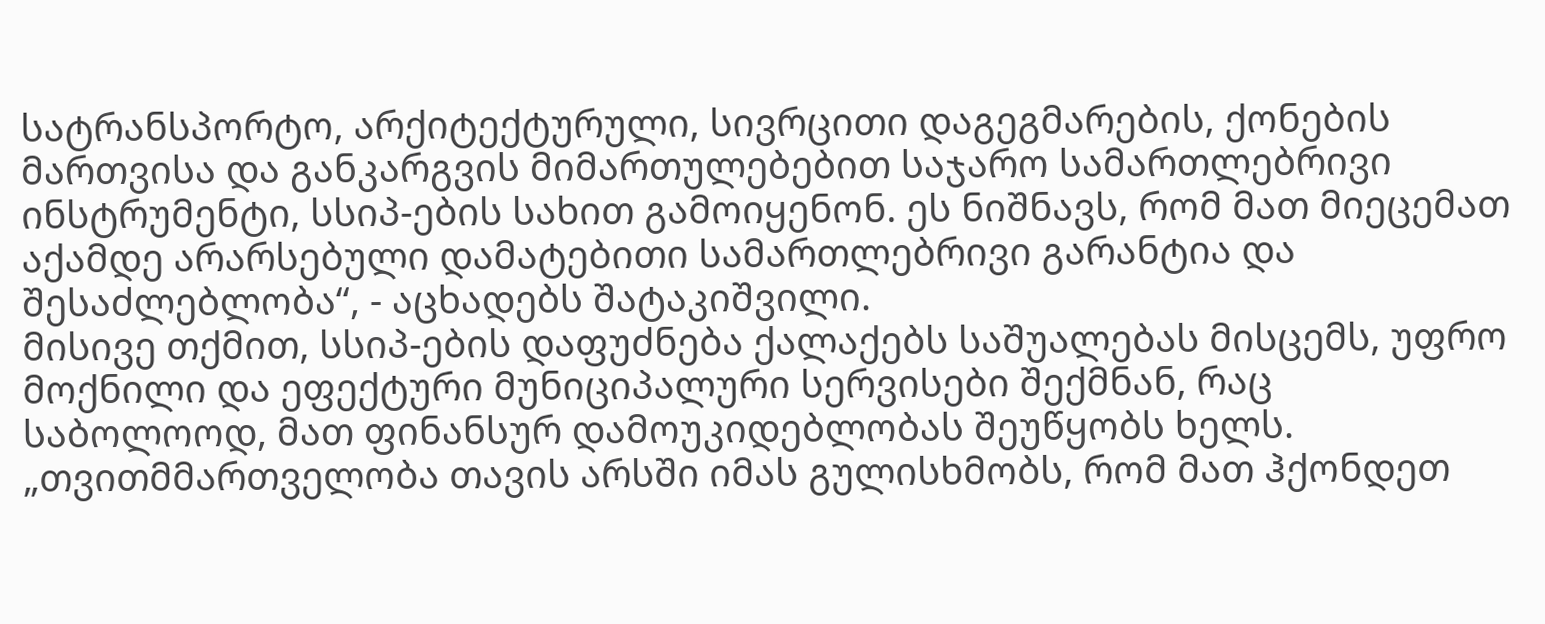სატრანსპორტო, არქიტექტურული, სივრცითი დაგეგმარების, ქონების მართვისა და განკარგვის მიმართულებებით საჯარო სამართლებრივი ინსტრუმენტი, სსიპ-ების სახით გამოიყენონ. ეს ნიშნავს, რომ მათ მიეცემათ აქამდე არარსებული დამატებითი სამართლებრივი გარანტია და შესაძლებლობა“, - აცხადებს შატაკიშვილი.
მისივე თქმით, სსიპ-ების დაფუძნება ქალაქებს საშუალებას მისცემს, უფრო მოქნილი და ეფექტური მუნიციპალური სერვისები შექმნან, რაც საბოლოოდ, მათ ფინანსურ დამოუკიდებლობას შეუწყობს ხელს.
„თვითმმართველობა თავის არსში იმას გულისხმობს, რომ მათ ჰქონდეთ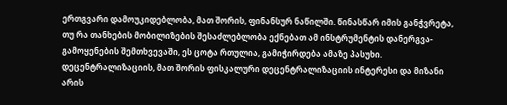ერთგვარი დამოუკიდებლობა, მათ შორის, ფინანსურ ნაწილში. წინასწარ იმის განჭვრეტა, თუ რა თანხების მობილიზების შესაძლებლობა ექნებათ ამ ინსტრუმენტის დანერგვა-გამოყენების შემთხვევაში, ეს ცოტა რთულია, გამიჭირდება ამაზე პასუხი.
დეცენტრალიზაციის, მათ შორის ფისკალური დეცენტრალიზაციის ინტერესი და მიზანი არის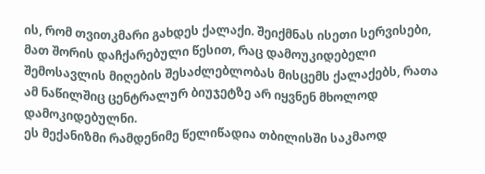ის, რომ თვითკმარი გახდეს ქალაქი. შეიქმნას ისეთი სერვისები, მათ შორის დაჩქარებული წესით, რაც დამოუკიდებელი შემოსავლის მიღების შესაძლებლობას მისცემს ქალაქებს, რათა ამ ნაწილშიც ცენტრალურ ბიუჯეტზე არ იყვნენ მხოლოდ დამოკიდებულნი.
ეს მექანიზმი რამდენიმე წელიწადია თბილისში საკმაოდ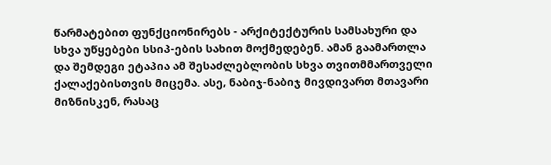წარმატებით ფუნქციონირებს - არქიტექტურის სამსახური და სხვა უწყებები სსიპ-ების სახით მოქმედებენ. ამან გაამართლა და შემდეგი ეტაპია ამ შესაძლებლობის სხვა თვითმმართველი ქალაქებისთვის მიცემა. ასე, ნაბიჯ-ნაბიჯ მივდივართ მთავარი მიზნისკენ, რასაც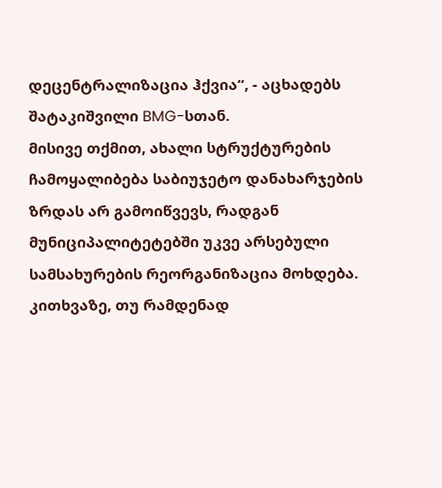დეცენტრალიზაცია ჰქვია“, - აცხადებს შატაკიშვილი BMG-სთან.
მისივე თქმით, ახალი სტრუქტურების ჩამოყალიბება საბიუჯეტო დანახარჯების ზრდას არ გამოიწვევს, რადგან მუნიციპალიტეტებში უკვე არსებული სამსახურების რეორგანიზაცია მოხდება.
კითხვაზე, თუ რამდენად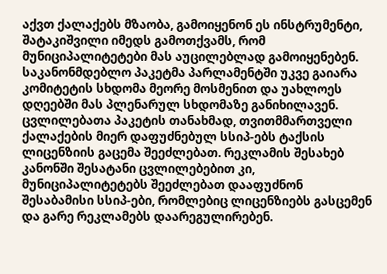აქვთ ქალაქებს მზაობა, გამოიყენონ ეს ინსტრუმენტი, შატაკიშვილი იმედს გამოთქვამს, რომ მუნიციპალიტეტები მას აუცილებლად გამოიყენებენ.
საკანონმდებლო პაკეტმა პარლამენტში უკვე გაიარა კომიტეტის სხდომა მეორე მოსმენით და უახლოეს დღეებში მას პლენარულ სხდომაზე განიხილავენ. ცვლილებათა პაკეტის თანახმად, თვითმმართველი ქალაქების მიერ დაფუძნებულ სსიპ-ებს ტაქსის ლიცენზიის გაცემა შეეძლებათ. რეკლამის შესახებ კანონში შესატანი ცვლილებებით კი, მუნიციპალიტეტებს შეეძლებათ დააფუძნონ შესაბამისი სსიპ-ები, რომლებიც ლიცენზიებს გასცემენ და გარე რეკლამებს დაარეგულირებენ.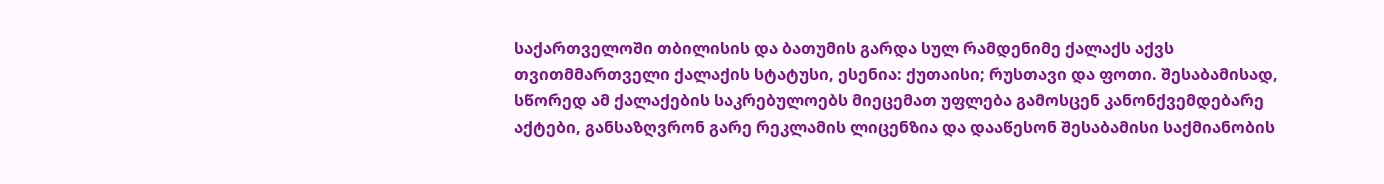საქართველოში თბილისის და ბათუმის გარდა სულ რამდენიმე ქალაქს აქვს თვითმმართველი ქალაქის სტატუსი, ესენია: ქუთაისი; რუსთავი და ფოთი. შესაბამისად, სწორედ ამ ქალაქების საკრებულოებს მიეცემათ უფლება გამოსცენ კანონქვემდებარე აქტები, განსაზღვრონ გარე რეკლამის ლიცენზია და დააწესონ შესაბამისი საქმიანობის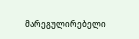მარეგულირებელი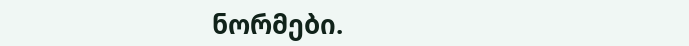ნორმები.